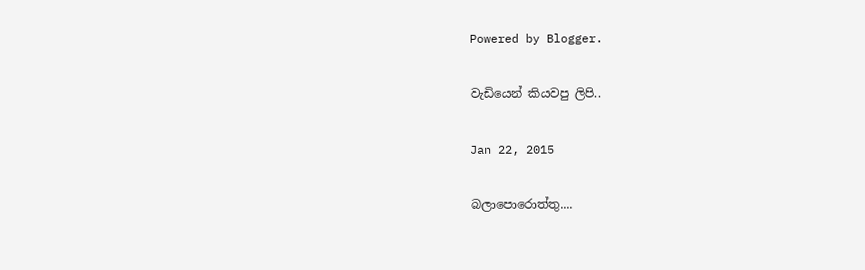Powered by Blogger.

වැඩියෙන් කියවපු ලිපි..

Jan 22, 2015

බලාපොරොත්තු....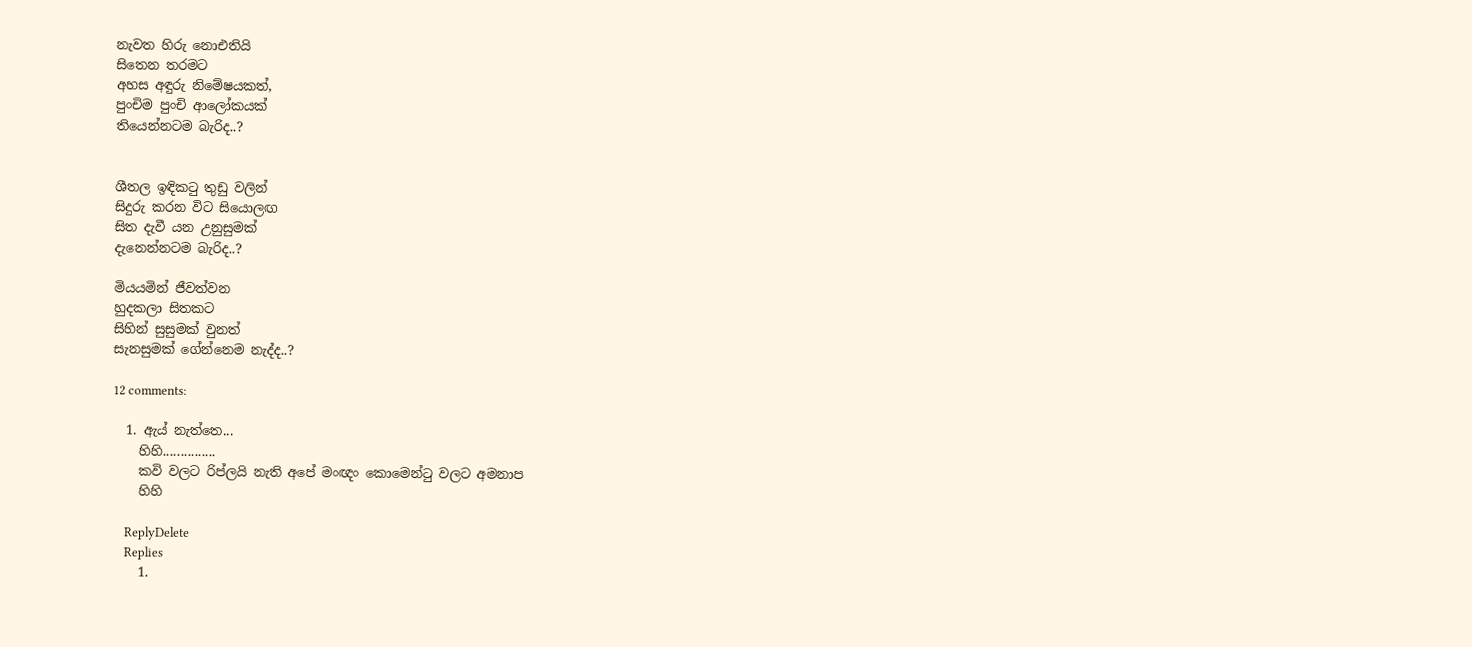නැවත හිරු නොඑතියි
සිතෙන තරමට
අහස අඳුරු නිමේෂයකත්,
පුංචිම පුංචි ආලෝකයක්
තියෙන්නටම බැරිද..?


ශීතල ඉඳිකටු තුඩු වලින්
සිදුරු කරන විට සියොලඟ
සිත දැවී යන උනුසුමක්
දැනෙන්නටම බැරිද..?

මියයමින් ජීවත්වන
හුදකලා සිතකට
සිහින් සුසුමක් වුනත්
සැනසුමක් ගේන්නෙම නැද්ද..?

12 comments:

  1. ඇය් නැත්තෙ...
    හිහි...............
    කවි වලට රිප්ලයි නැති අපේ මංඥං කොමෙන්ටු වලට අමනාප
    හිහි

    ReplyDelete
    Replies
    1.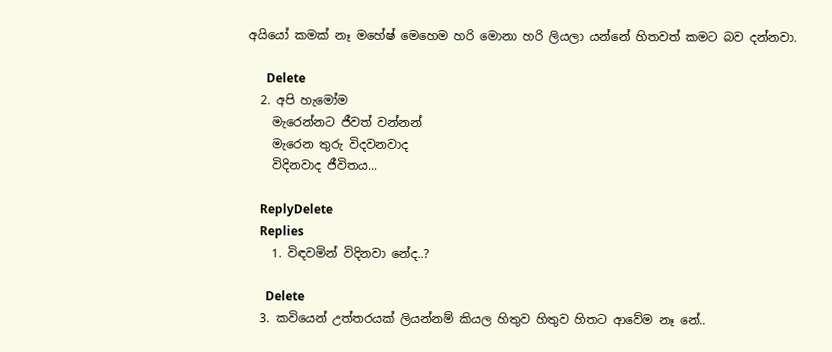අයියෝ කමක් නෑ මහේෂ් මෙහෙම හරි මොනා හරි ලියලා යන්නේ හිතවත් කමට බව දන්නවා.

      Delete
  2. අපි හැමෝම
    මැරෙන්නට ජීවත් වන්නන්
    මැරෙන තුරු විදවනවාද
    විදිනවාද ජීවිතය...

    ReplyDelete
    Replies
    1. විඳවමින් විදිනවා නේද..?

      Delete
  3. කවියෙන් උත්තරයක් ලියන්නම් කියල හිතුව හිතුව හිතට ආවේම නෑ නේ..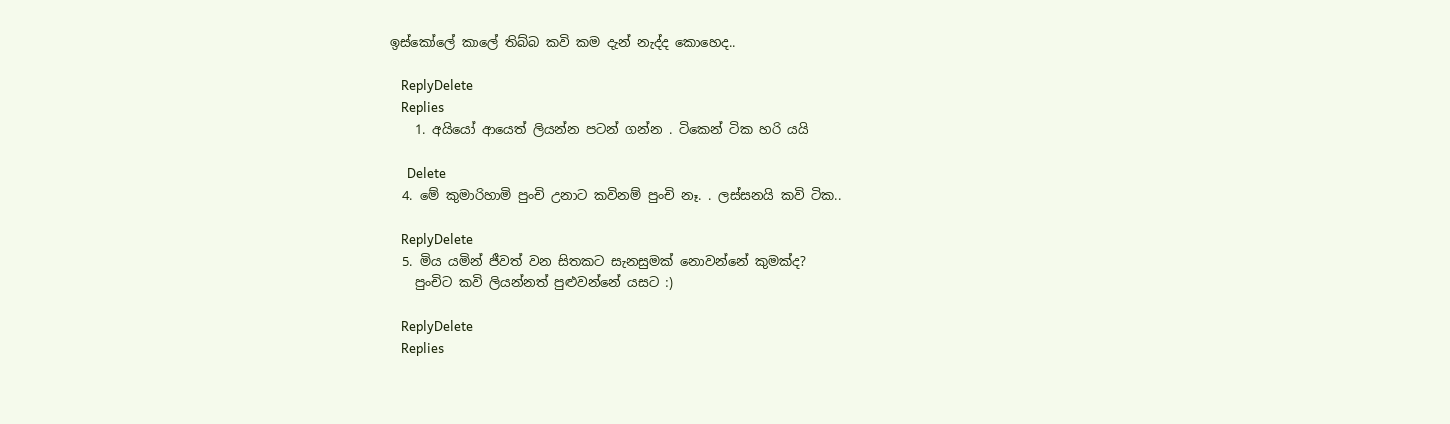ඉස්කෝලේ කාලේ තිබ්බ කවි කම දැන් නැද්ද කොහෙද..

    ReplyDelete
    Replies
    1. අයියෝ ආයෙත් ලියන්න පටන් ගන්න . ටිකෙන් ටික හරි යයි

      Delete
  4. මේ කුමාරිහාමි පුංචි උනාට කවිනම් පුංචි නෑ. . ලස්සනයි කවි ටික..

    ReplyDelete
  5. මිය යමින් ජීවත් වන සිතකට සැනසුමක් නොවන්නේ කුමක්ද?
    පුංචිට කවි ලියන්නත් පුළුවන්නේ යසට :)

    ReplyDelete
    Replies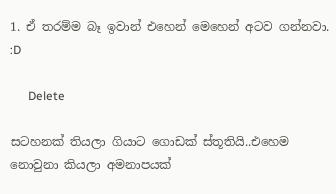1. ඒ තරම්ම බෑ ඉවාන් එහෙන් මෙහෙන් අටව ගන්නවා. :D

      Delete

සටහනක් තියලා ගියාට ගොඩක් ස්තූතියි..එහෙම නොවුනා කියලා අමනාපයක්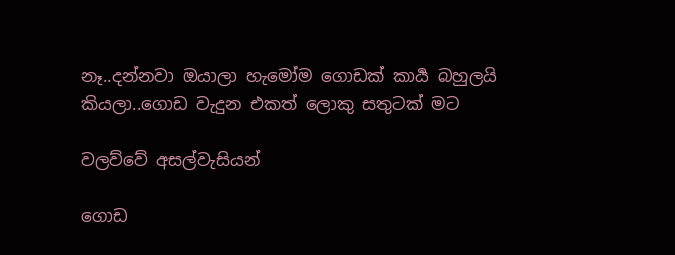නෑ..දන්නවා ඔයාලා හැමෝම ගොඩක් කාර්‍ය බහුලයි කියලා..ගොඩ වැදුන එකත් ලොකු සතුටක් මට

වලව්වේ අසල්වැසියන්

ගොඩ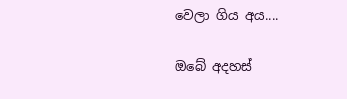වෙලා ගිය අය....

ඔබේ අදහස්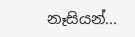නෑසියන්...